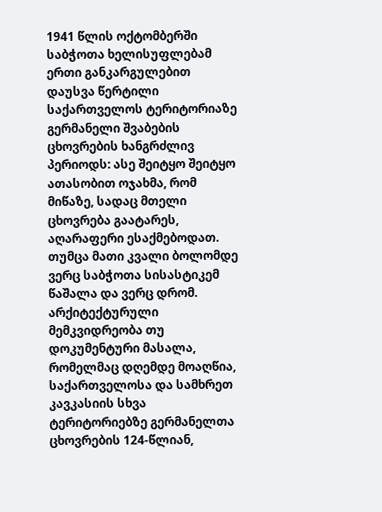1941 წლის ოქტომბერში საბჭოთა ხელისუფლებამ ერთი განკარგულებით დაუსვა წერტილი საქართველოს ტერიტორიაზე გერმანელი შვაბების ცხოვრების ხანგრძლივ პერიოდს: ასე შეიტყო შეიტყო ათასობით ოჯახმა, რომ მიწაზე, სადაც მთელი ცხოვრება გაატარეს, აღარაფერი ესაქმებოდათ.
თუმცა მათი კვალი ბოლომდე ვერც საბჭოთა სისასტიკემ წაშალა და ვერც დრომ. არქიტექტურული მემკვიდრეობა თუ დოკუმენტური მასალა, რომელმაც დღემდე მოაღწია, საქართველოსა და სამხრეთ კავკასიის სხვა ტერიტორიებზე გერმანელთა ცხოვრების 124-წლიან,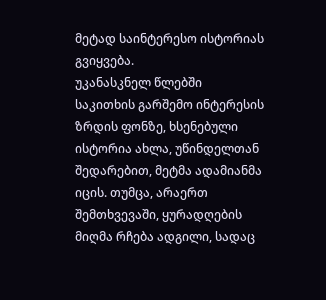მეტად საინტერესო ისტორიას გვიყვება.
უკანასკნელ წლებში საკითხის გარშემო ინტერესის ზრდის ფონზე, ხსენებული ისტორია ახლა, უწინდელთან შედარებით, მეტმა ადამიანმა იცის. თუმცა, არაერთ შემთხვევაში, ყურადღების მიღმა რჩება ადგილი, სადაც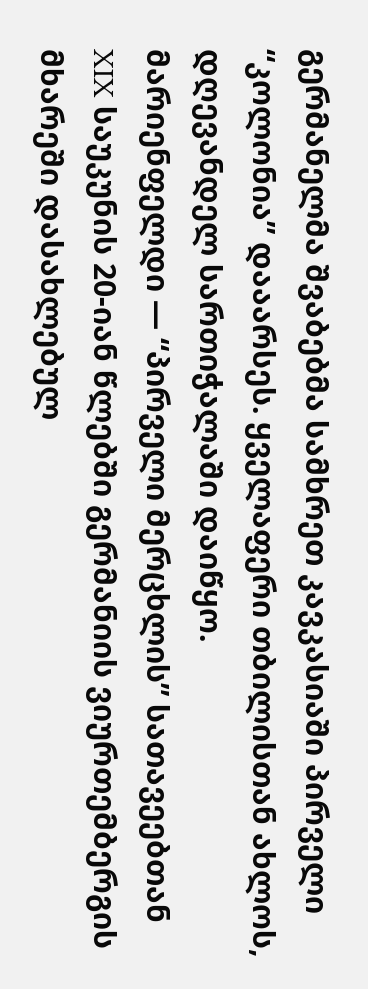გერმანელმა შვაბებმა სამხრეთ კავკასიაში პირველი “კოლონია” დააარსეს. ყველაფერი თბილისთან ახლოს, დღევანდელ სართიჭალაში დაიწყო.
მარიენფელდი — “პირველი მერცხლის” სათავეებთან
XIX საუკუნის 20-იან წლებში გერმანიის ვიურთემბერგის მხარეში დასახლებულ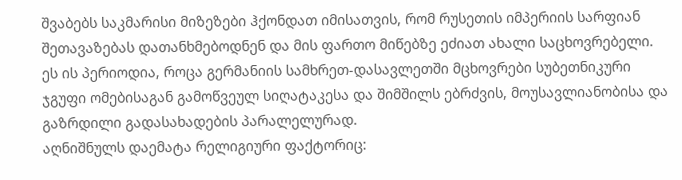შვაბებს საკმარისი მიზეზები ჰქონდათ იმისათვის, რომ რუსეთის იმპერიის სარფიან შეთავაზებას დათანხმებოდნენ და მის ფართო მიწებზე ეძიათ ახალი საცხოვრებელი.
ეს ის პერიოდია, როცა გერმანიის სამხრეთ-დასავლეთში მცხოვრები სუბეთნიკური ჯგუფი ომებისაგან გამოწვეულ სიღატაკესა და შიმშილს ებრძვის, მოუსავლიანობისა და გაზრდილი გადასახადების პარალელურად.
აღნიშნულს დაემატა რელიგიური ფაქტორიც: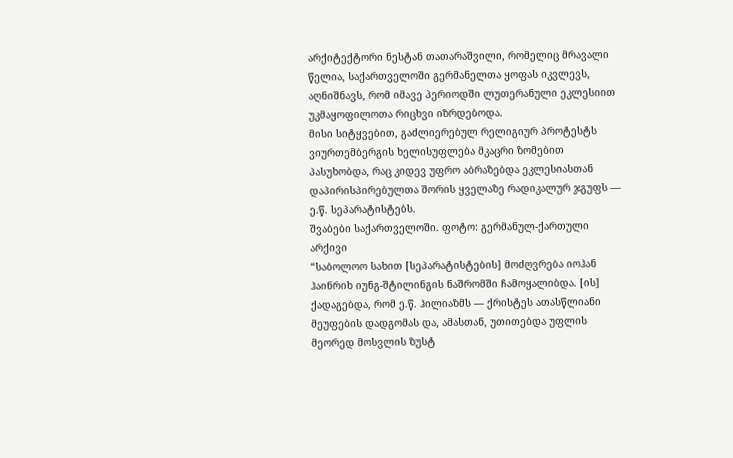არქიტექტორი ნესტან თათარაშვილი, რომელიც მრავალი წელია, საქართველოში გერმანელთა ყოფას იკვლევს, აღნიშნავს, რომ იმავე პერიოდში ლუთერანული ეკლესიით უკმაყოფილოთა რიცხვი იზრდებოდა.
მისი სიტყვებით, გაძლიერებულ რელიგიურ პროტესტს ვიურთემბერგის ხელისუფლება მკაცრი ზომებით პასუხობდა, რაც კიდევ უფრო აბრაზებდა ეკლესიასთან დაპირისპირებულთა შორის ყველაზე რადიკალურ ჯგუფს — ე.წ. სეპარატისტებს.
შვაბები საქართველოში. ფოტო: გერმანულ-ქართული არქივი
“საბოლოო სახით [სეპარატისტების] მოძღვრება იოჰან ჰაინრიხ იუნგ-შტილინგის ნაშრომში ჩამოყალიბდა. [ის] ქადაგებდა, რომ ე.წ. ჰილიაზმს — ქრისტეს ათასწლიანი მეუფების დადგომას და, ამასთან, უთითებდა უფლის მეორედ მოსვლის ზუსტ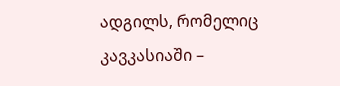ადგილს, რომელიც კავკასიაში –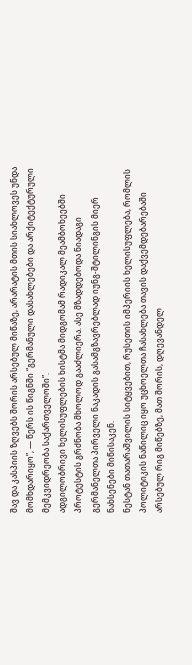შავ და კასპიის ზღვებს შორის არსებულ მიწაზე, არარატის მთის სიახლოვეს უნდა მომხდარიყო”, — წერს ის წიგნში “გერმანული დასახლებები და არქიტექტურული მემკვიდრეობა საქართველოში”.
ადგილობრივი ხელისუფლების ხისტმა მიდგომამ რადიკალ მეამბოხეებში პროტესტის გრძნობა მხოლოდ გააძლიერა. ასე მზადდებოდა ნიადაგი გერმანელთა პირველი ნაკადის გასამგზავრებლად იუნგ-შტილინგის მიერ ნახსენები მიწისაკენ.
ნესტან თათარაშვილის სიტყვებით, რუსეთის იმპერიის ხელისუფლება, რომლის პოლიტიკის ნაწილიც იყო უცხოელთა ჩასახლება თავის დაქვემდებარებაში არსებულ რიგ მიწებზე, მათ შორის, დღევანდელ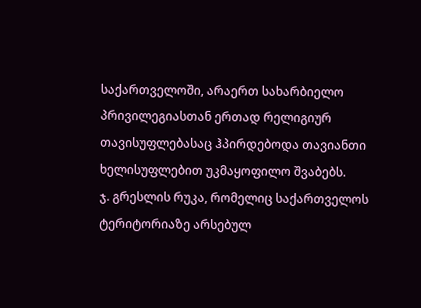საქართველოში, არაერთ სახარბიელო პრივილეგიასთან ერთად რელიგიურ თავისუფლებასაც ჰპირდებოდა თავიანთი ხელისუფლებით უკმაყოფილო შვაბებს.
ჯ. გრესლის რუკა, რომელიც საქართველოს ტერიტორიაზე არსებულ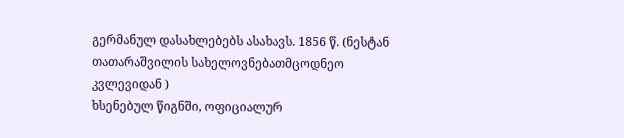გერმანულ დასახლებებს ასახავს. 1856 წ. (ნესტან თათარაშვილის სახელოვნებათმცოდნეო კვლევიდან )
ხსენებულ წიგნში, ოფიციალურ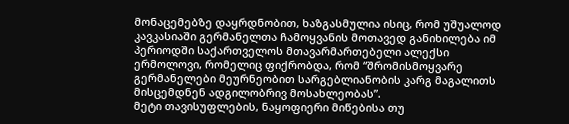მონაცემებზე დაყრდნობით, ხაზგასმულია ისიც, რომ უშუალოდ კავკასიაში გერმანელთა ჩამოყვანის მოთავედ განიხილება იმ პერიოდში საქართველოს მთავარმართებელი ალექსი ერმოლოვი, რომელიც ფიქრობდა, რომ “შრომისმოყვარე გერმანელები მეურნეობით სარგებლიანობის კარგ მაგალითს მისცემდნენ ადგილობრივ მოსახლეობას”.
მეტი თავისუფლების, ნაყოფიერი მიწებისა თუ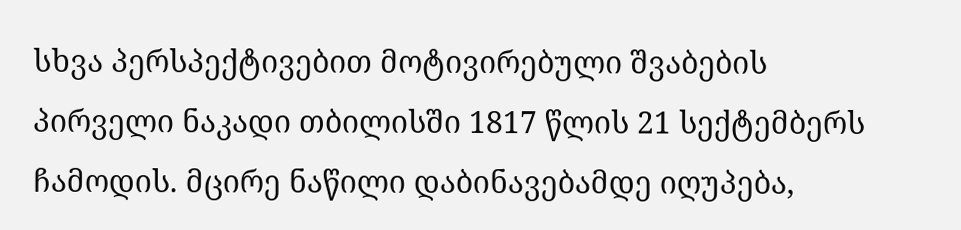სხვა პერსპექტივებით მოტივირებული შვაბების პირველი ნაკადი თბილისში 1817 წლის 21 სექტემბერს ჩამოდის. მცირე ნაწილი დაბინავებამდე იღუპება,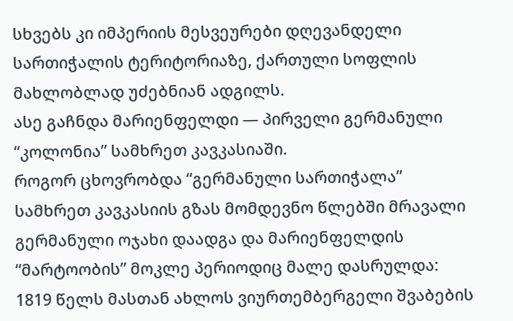სხვებს კი იმპერიის მესვეურები დღევანდელი სართიჭალის ტერიტორიაზე, ქართული სოფლის მახლობლად უძებნიან ადგილს.
ასე გაჩნდა მარიენფელდი — პირველი გერმანული “კოლონია” სამხრეთ კავკასიაში.
როგორ ცხოვრობდა “გერმანული სართიჭალა”
სამხრეთ კავკასიის გზას მომდევნო წლებში მრავალი გერმანული ოჯახი დაადგა და მარიენფელდის “მარტოობის” მოკლე პერიოდიც მალე დასრულდა:
1819 წელს მასთან ახლოს ვიურთემბერგელი შვაბების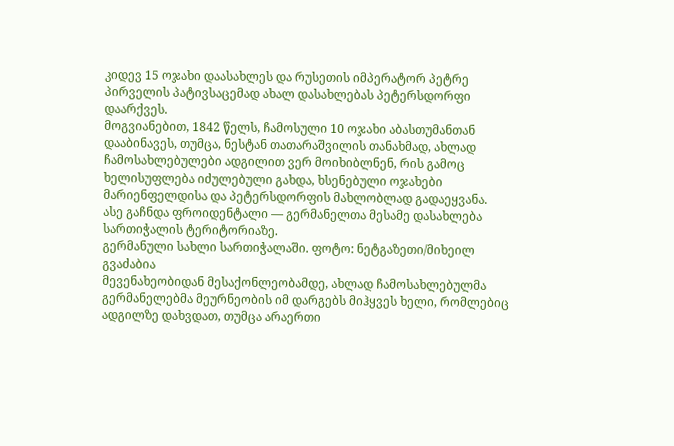კიდევ 15 ოჯახი დაასახლეს და რუსეთის იმპერატორ პეტრე პირველის პატივსაცემად ახალ დასახლებას პეტერსდორფი დაარქვეს.
მოგვიანებით, 1842 წელს, ჩამოსული 10 ოჯახი აბასთუმანთან დააბინავეს, თუმცა, ნესტან თათარაშვილის თანახმად, ახლად ჩამოსახლებულები ადგილით ვერ მოიხიბლნენ, რის გამოც ხელისუფლება იძულებული გახდა, ხსენებული ოჯახები მარიენფელდისა და პეტერსდორფის მახლობლად გადაეყვანა.
ასე გაჩნდა ფროიდენტალი — გერმანელთა მესამე დასახლება სართიჭალის ტერიტორიაზე.
გერმანული სახლი სართიჭალაში. ფოტო: ნეტგაზეთი/მიხეილ გვაძაბია
მევენახეობიდან მესაქონლეობამდე, ახლად ჩამოსახლებულმა გერმანელებმა მეურნეობის იმ დარგებს მიჰყვეს ხელი, რომლებიც ადგილზე დახვდათ, თუმცა არაერთი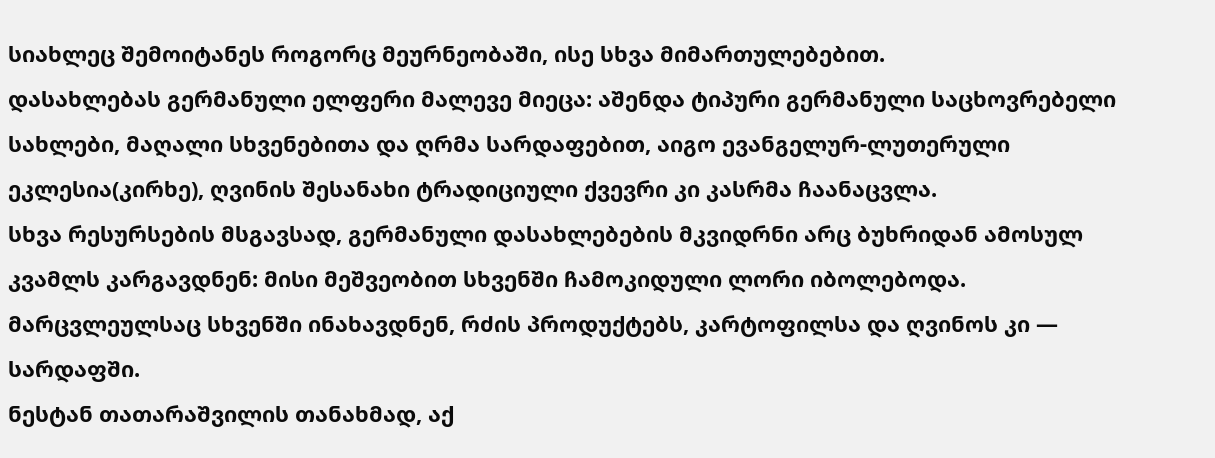სიახლეც შემოიტანეს როგორც მეურნეობაში, ისე სხვა მიმართულებებით.
დასახლებას გერმანული ელფერი მალევე მიეცა: აშენდა ტიპური გერმანული საცხოვრებელი სახლები, მაღალი სხვენებითა და ღრმა სარდაფებით, აიგო ევანგელურ-ლუთერული ეკლესია(კირხე), ღვინის შესანახი ტრადიციული ქვევრი კი კასრმა ჩაანაცვლა.
სხვა რესურსების მსგავსად, გერმანული დასახლებების მკვიდრნი არც ბუხრიდან ამოსულ კვამლს კარგავდნენ: მისი მეშვეობით სხვენში ჩამოკიდული ლორი იბოლებოდა. მარცვლეულსაც სხვენში ინახავდნენ, რძის პროდუქტებს, კარტოფილსა და ღვინოს კი — სარდაფში.
ნესტან თათარაშვილის თანახმად, აქ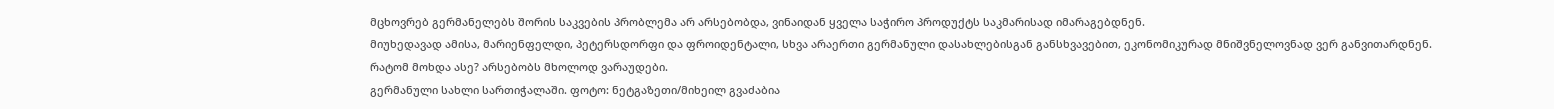მცხოვრებ გერმანელებს შორის საკვების პრობლემა არ არსებობდა, ვინაიდან ყველა საჭირო პროდუქტს საკმარისად იმარაგებდნენ.
მიუხედავად ამისა, მარიენფელდი, პეტერსდორფი და ფროიდენტალი, სხვა არაერთი გერმანული დასახლებისგან განსხვავებით, ეკონომიკურად მნიშვნელოვნად ვერ განვითარდნენ.
რატომ მოხდა ასე? არსებობს მხოლოდ ვარაუდები.
გერმანული სახლი სართიჭალაში. ფოტო: ნეტგაზეთი/მიხეილ გვაძაბია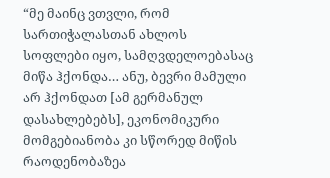“მე მაინც ვთვლი, რომ სართიჭალასთან ახლოს სოფლები იყო, სამღვდელოებასაც მიწა ჰქონდა… ანუ, ბევრი მამული არ ჰქონდათ [ამ გერმანულ დასახლებებს], ეკონომიკური მომგებიანობა კი სწორედ მიწის რაოდენობაზეა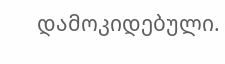დამოკიდებული.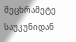მეცხრამეტე საუკუნიდან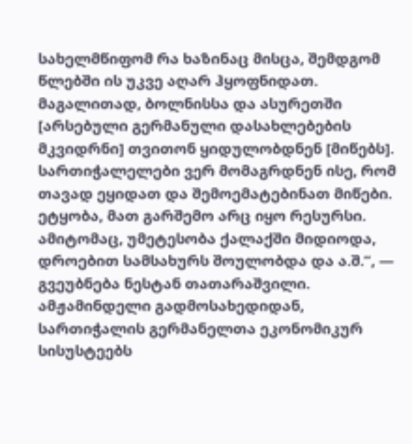სახელმწიფომ რა ხაზინაც მისცა, შემდგომ წლებში ის უკვე აღარ ჰყოფნიდათ. მაგალითად, ბოლნისსა და ასურეთში [არსებული გერმანული დასახლებების მკვიდრნი] თვითონ ყიდულობდნენ [მიწებს]. სართიჭალელები ვერ მომაგრდნენ ისე, რომ თავად ეყიდათ და შემოემატებინათ მიწები.
ეტყობა, მათ გარშემო არც იყო რესურსი. ამიტომაც, უმეტესობა ქალაქში მიდიოდა, დროებით სამსახურს შოულობდა და ა.შ.”, — გვეუბნება ნესტან თათარაშვილი.
ამჟამინდელი გადმოსახედიდან, სართიჭალის გერმანელთა ეკონომიკურ სისუსტეებს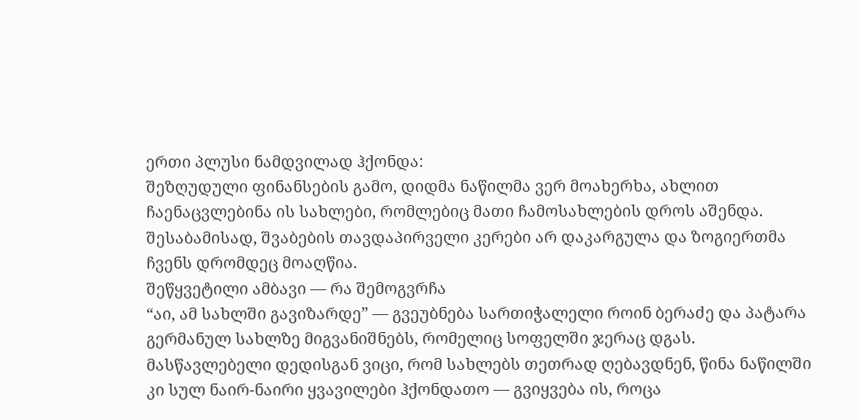ერთი პლუსი ნამდვილად ჰქონდა:
შეზღუდული ფინანსების გამო, დიდმა ნაწილმა ვერ მოახერხა, ახლით ჩაენაცვლებინა ის სახლები, რომლებიც მათი ჩამოსახლების დროს აშენდა. შესაბამისად, შვაბების თავდაპირველი კერები არ დაკარგულა და ზოგიერთმა ჩვენს დრომდეც მოაღწია.
შეწყვეტილი ამბავი — რა შემოგვრჩა
“აი, ამ სახლში გავიზარდე” — გვეუბნება სართიჭალელი როინ ბერაძე და პატარა გერმანულ სახლზე მიგვანიშნებს, რომელიც სოფელში ჯერაც დგას.
მასწავლებელი დედისგან ვიცი, რომ სახლებს თეთრად ღებავდნენ, წინა ნაწილში კი სულ ნაირ-ნაირი ყვავილები ჰქონდათო — გვიყვება ის, როცა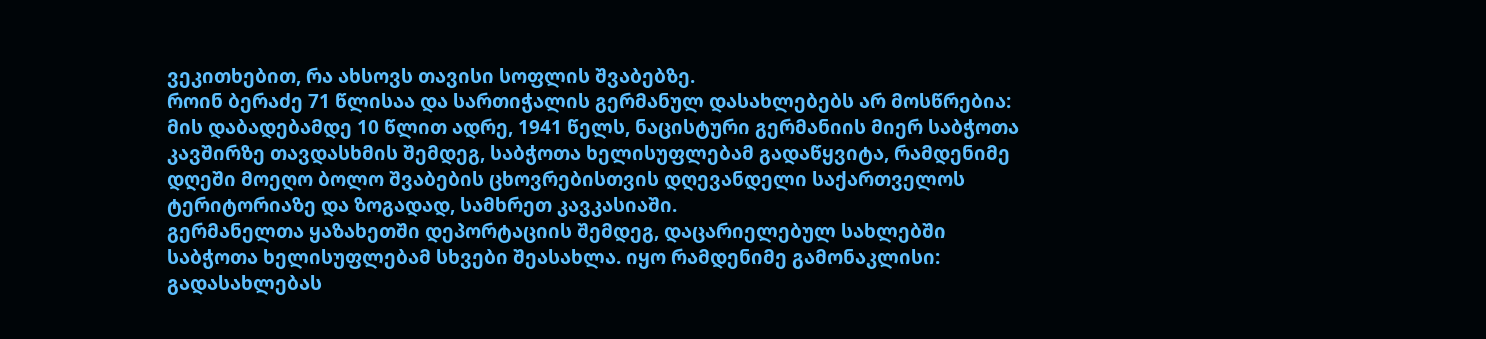ვეკითხებით, რა ახსოვს თავისი სოფლის შვაბებზე.
როინ ბერაძე 71 წლისაა და სართიჭალის გერმანულ დასახლებებს არ მოსწრებია: მის დაბადებამდე 10 წლით ადრე, 1941 წელს, ნაცისტური გერმანიის მიერ საბჭოთა კავშირზე თავდასხმის შემდეგ, საბჭოთა ხელისუფლებამ გადაწყვიტა, რამდენიმე დღეში მოეღო ბოლო შვაბების ცხოვრებისთვის დღევანდელი საქართველოს ტერიტორიაზე და ზოგადად, სამხრეთ კავკასიაში.
გერმანელთა ყაზახეთში დეპორტაციის შემდეგ, დაცარიელებულ სახლებში საბჭოთა ხელისუფლებამ სხვები შეასახლა. იყო რამდენიმე გამონაკლისი: გადასახლებას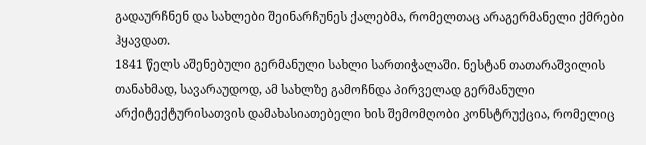გადაურჩნენ და სახლები შეინარჩუნეს ქალებმა, რომელთაც არაგერმანელი ქმრები ჰყავდათ.
1841 წელს აშენებული გერმანული სახლი სართიჭალაში. ნესტან თათარაშვილის თანახმად, სავარაუდოდ, ამ სახლზე გამოჩნდა პირველად გერმანული არქიტექტურისათვის დამახასიათებელი ხის შემომღობი კონსტრუქცია, რომელიც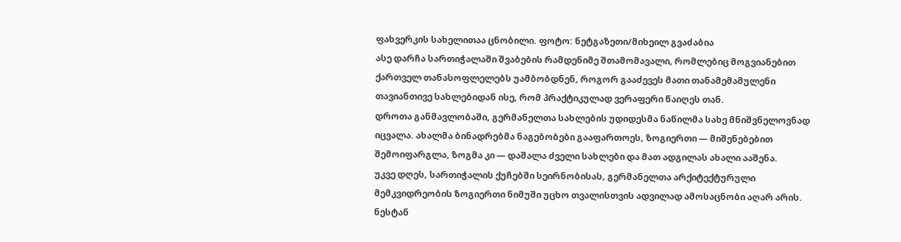ფახვერკის სახელითაა ცნობილი. ფოტო: ნეტგაზეთი/მიხეილ გვაძაბია
ასე დარჩა სართიჭალაში შვაბების რამდენიმე შთამომავალი, რომლებიც მოგვიანებით ქართველ თანასოფლელებს უამბობდნენ, როგორ გააძევეს მათი თანამემამულენი თავიანთივე სახლებიდან ისე, რომ პრაქტიკულად ვერაფერი წაიღეს თან.
დროთა განმავლობაში, გერმანელთა სახლების უდიდესმა ნაწილმა სახე მნიშვნელოვნად იცვალა. ახალმა ბინადრებმა ნაგებობები გააფართოეს, ზოგიერთი — მიშენებებით შემოიფარგლა, ზოგმა კი — დაშალა ძველი სახლები და მათ ადგილას ახალი ააშენა.
უკვე დღეს, სართიჭალის ქუჩებში სეირნობისას, გერმანელთა არქიტექტურული მემკვიდრეობის ზოგიერთი ნიმუში უცხო თვალისთვის ადვილად ამოსაცნობი აღარ არის.
ნესტან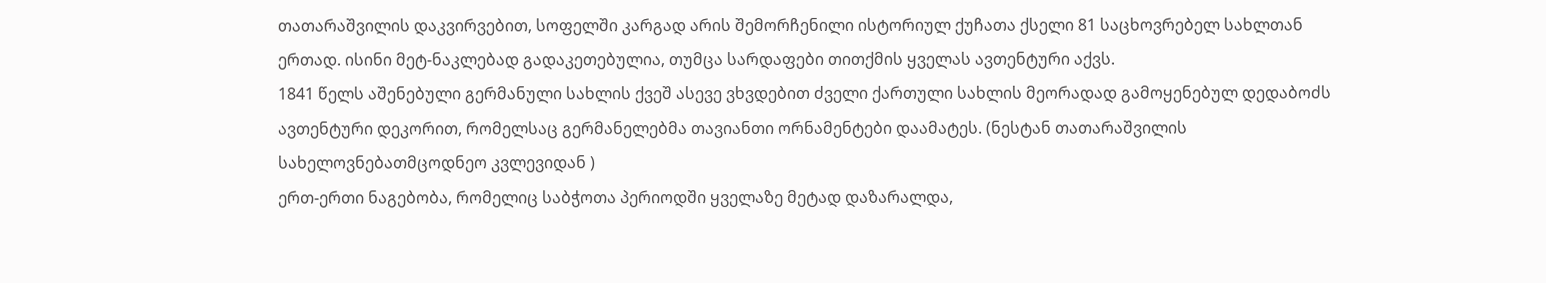თათარაშვილის დაკვირვებით, სოფელში კარგად არის შემორჩენილი ისტორიულ ქუჩათა ქსელი 81 საცხოვრებელ სახლთან ერთად. ისინი მეტ-ნაკლებად გადაკეთებულია, თუმცა სარდაფები თითქმის ყველას ავთენტური აქვს.
1841 წელს აშენებული გერმანული სახლის ქვეშ ასევე ვხვდებით ძველი ქართული სახლის მეორადად გამოყენებულ დედაბოძს ავთენტური დეკორით, რომელსაც გერმანელებმა თავიანთი ორნამენტები დაამატეს. (ნესტან თათარაშვილის სახელოვნებათმცოდნეო კვლევიდან )
ერთ-ერთი ნაგებობა, რომელიც საბჭოთა პერიოდში ყველაზე მეტად დაზარალდა,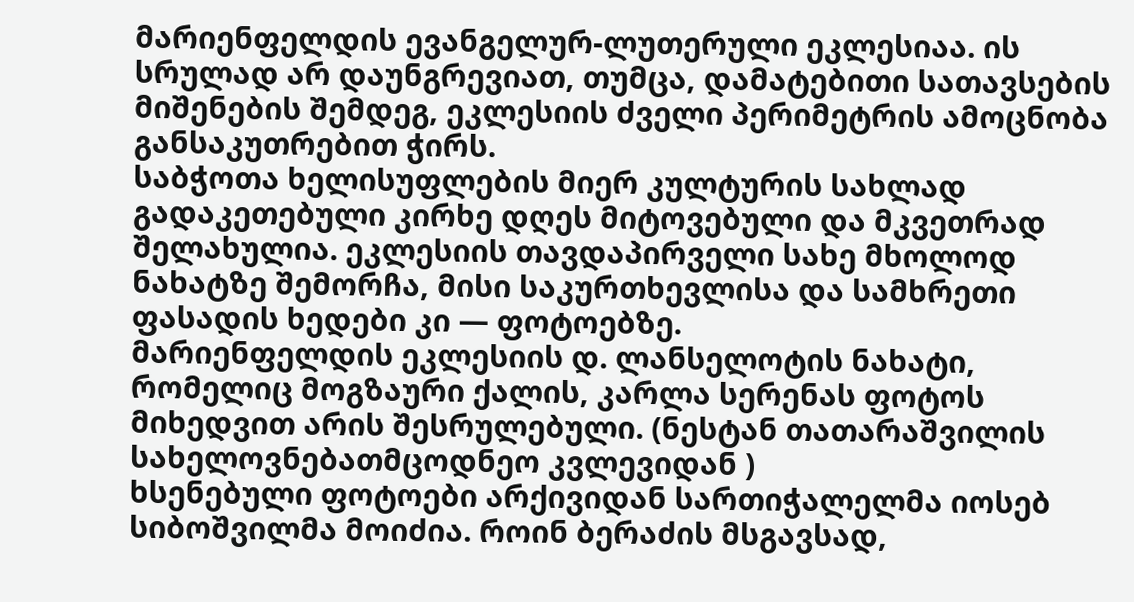მარიენფელდის ევანგელურ-ლუთერული ეკლესიაა. ის სრულად არ დაუნგრევიათ, თუმცა, დამატებითი სათავსების მიშენების შემდეგ, ეკლესიის ძველი პერიმეტრის ამოცნობა განსაკუთრებით ჭირს.
საბჭოთა ხელისუფლების მიერ კულტურის სახლად გადაკეთებული კირხე დღეს მიტოვებული და მკვეთრად შელახულია. ეკლესიის თავდაპირველი სახე მხოლოდ ნახატზე შემორჩა, მისი საკურთხევლისა და სამხრეთი ფასადის ხედები კი — ფოტოებზე.
მარიენფელდის ეკლესიის დ. ლანსელოტის ნახატი, რომელიც მოგზაური ქალის, კარლა სერენას ფოტოს მიხედვით არის შესრულებული. (ნესტან თათარაშვილის სახელოვნებათმცოდნეო კვლევიდან )
ხსენებული ფოტოები არქივიდან სართიჭალელმა იოსებ სიბოშვილმა მოიძია. როინ ბერაძის მსგავსად,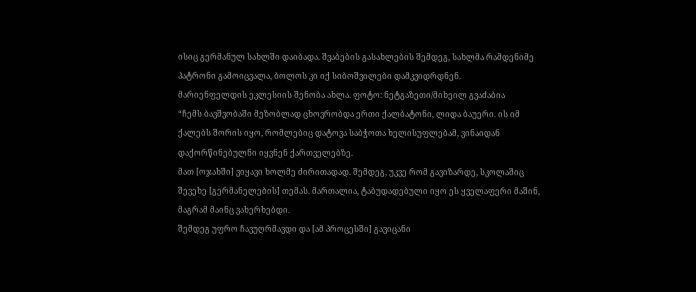ისიც გერმანულ სახლში დაიბადა. შვაბების გასახლების შემდეგ, სახლმა რამდენიმე პატრონი გამოიცვალა, ბოლოს კი იქ სიბოშვილები დამკვიდრდნენ.
მარიენფელდის ეკლესიის შენობა ახლა. ფოტო: ნეტგაზეთი/მიხეილ გვაძაბია
“ჩემს ბავშვობაში მეზობლად ცხოვრობდა ერთი ქალბატონი, ლიდა ბაუერი. ის იმ ქალებს შორის იყო, რომლებიც დატოვა საბჭოთა ხელისუფლებამ, ვინაიდან დაქორწინებულნი იყვნენ ქართველებზე.
მათ [ოჯახში] ვიყავი ხოლმე ძირითადად. შემდეგ, უკვე რომ გავიზარდე, სკოლაშიც შევეხე [გერმანელების] თემას. მართალია, ტაბუდადებული იყო ეს ყველაფერი მაშინ, მაგრამ მაინც ვახერხებდი.
შემდეგ უფრო ჩავუღრმავდი და [ამ პროცესში] გავიცანი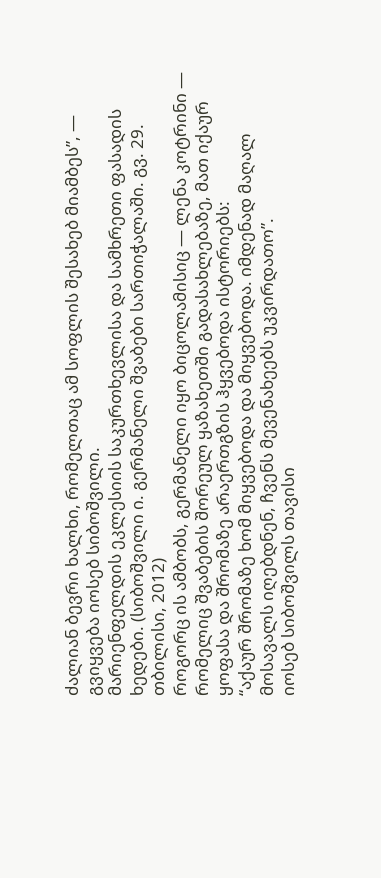ძალიან ბევრი ხალხი, რომელთაც ამ სოფლის შესახებ მიამბეს”, — გვიყვება იოსებ სიბოშვილი.
მარიენფელდის ეკლესიის საკურთხევლისა და სამხრეთი ფასადის ხედები. (სიბოშვილი ი. გერმანელი შვაბები სართიჭალაში. გვ. 29. თბილისი, 2012)
როგორც ის ამბობს, გერმანელი იყო ბიცოლამისიც — ლენა კოტრინი — რომელიც შვაბების შორეულ ყაზახეთში გადასახლებაზე, მათ იქაურ ყოფასა და შრომაზე არაერთგზის ჰყვებოდა ისტორიებს:
“აქაურ შრომაზე ხომ მიყვებოდა და მიყვებოდა. იმდენად მაღალ მოსავალს იღებდნენ, ჩვენს მევენახეებს უკვირდათო”.
იოსებ სიბოშვილს თავისი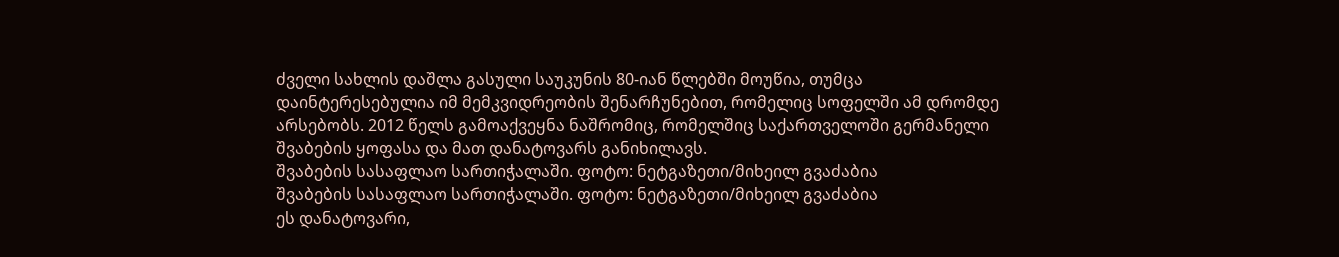ძველი სახლის დაშლა გასული საუკუნის 80-იან წლებში მოუწია, თუმცა დაინტერესებულია იმ მემკვიდრეობის შენარჩუნებით, რომელიც სოფელში ამ დრომდე არსებობს. 2012 წელს გამოაქვეყნა ნაშრომიც, რომელშიც საქართველოში გერმანელი შვაბების ყოფასა და მათ დანატოვარს განიხილავს.
შვაბების სასაფლაო სართიჭალაში. ფოტო: ნეტგაზეთი/მიხეილ გვაძაბია
შვაბების სასაფლაო სართიჭალაში. ფოტო: ნეტგაზეთი/მიხეილ გვაძაბია
ეს დანატოვარი,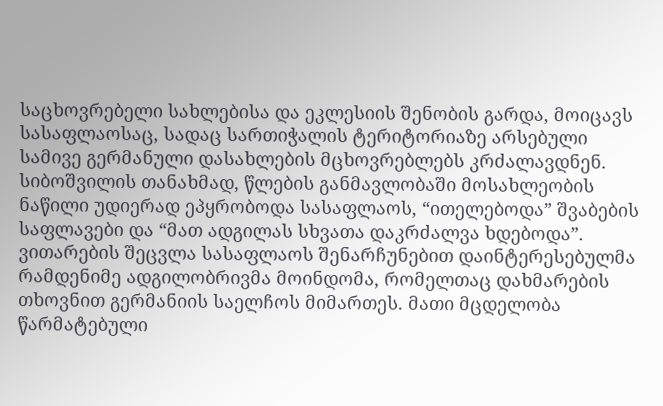საცხოვრებელი სახლებისა და ეკლესიის შენობის გარდა, მოიცავს სასაფლაოსაც, სადაც სართიჭალის ტერიტორიაზე არსებული სამივე გერმანული დასახლების მცხოვრებლებს კრძალავდნენ.
სიბოშვილის თანახმად, წლების განმავლობაში მოსახლეობის ნაწილი უდიერად ეპყრობოდა სასაფლაოს, “ითელებოდა” შვაბების საფლავები და “მათ ადგილას სხვათა დაკრძალვა ხდებოდა”.
ვითარების შეცვლა სასაფლაოს შენარჩუნებით დაინტერესებულმა რამდენიმე ადგილობრივმა მოინდომა, რომელთაც დახმარების თხოვნით გერმანიის საელჩოს მიმართეს. მათი მცდელობა წარმატებული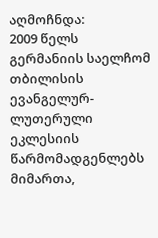აღმოჩნდა:
2009 წელს გერმანიის საელჩომ თბილისის ევანგელურ-ლუთერული ეკლესიის წარმომადგენლებს მიმართა,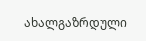ახალგაზრდული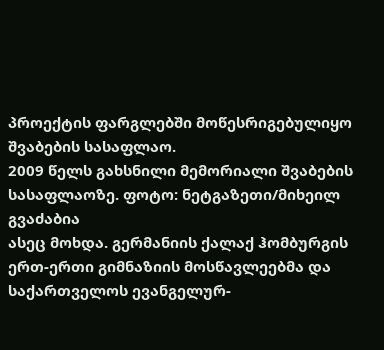პროექტის ფარგლებში მოწესრიგებულიყო შვაბების სასაფლაო.
2009 წელს გახსნილი მემორიალი შვაბების სასაფლაოზე. ფოტო: ნეტგაზეთი/მიხეილ გვაძაბია
ასეც მოხდა. გერმანიის ქალაქ ჰომბურგის ერთ-ერთი გიმნაზიის მოსწავლეებმა და საქართველოს ევანგელურ-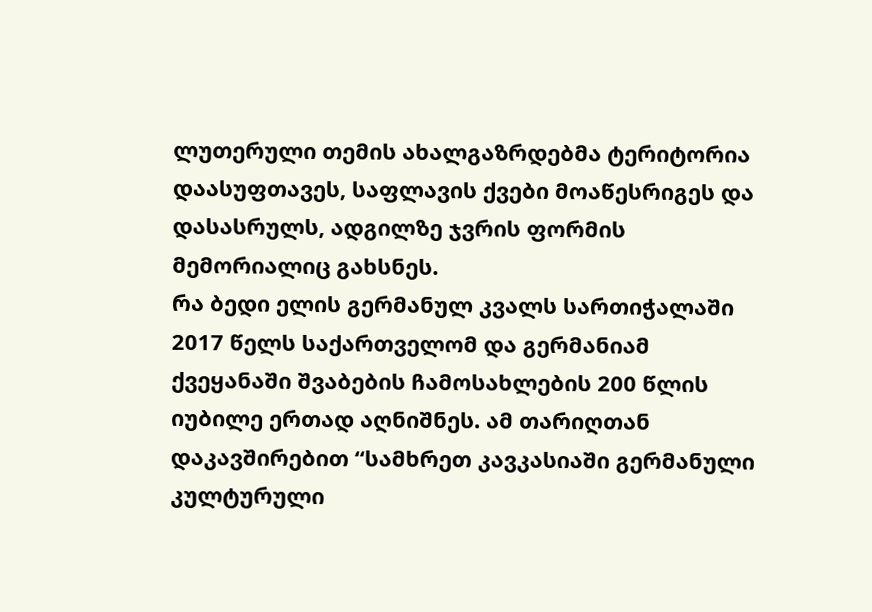ლუთერული თემის ახალგაზრდებმა ტერიტორია დაასუფთავეს, საფლავის ქვები მოაწესრიგეს და დასასრულს, ადგილზე ჯვრის ფორმის მემორიალიც გახსნეს.
რა ბედი ელის გერმანულ კვალს სართიჭალაში
2017 წელს საქართველომ და გერმანიამ ქვეყანაში შვაბების ჩამოსახლების 200 წლის იუბილე ერთად აღნიშნეს. ამ თარიღთან დაკავშირებით “სამხრეთ კავკასიაში გერმანული კულტურული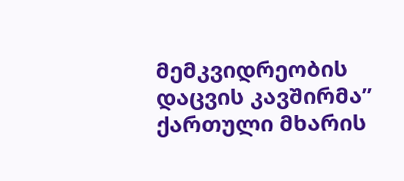მემკვიდრეობის დაცვის კავშირმა” ქართული მხარის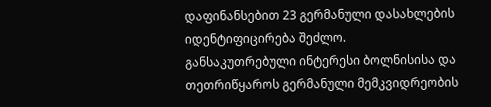დაფინანსებით 23 გერმანული დასახლების იდენტიფიცირება შეძლო.
განსაკუთრებული ინტერესი ბოლნისისა და თეთრიწყაროს გერმანული მემკვიდრეობის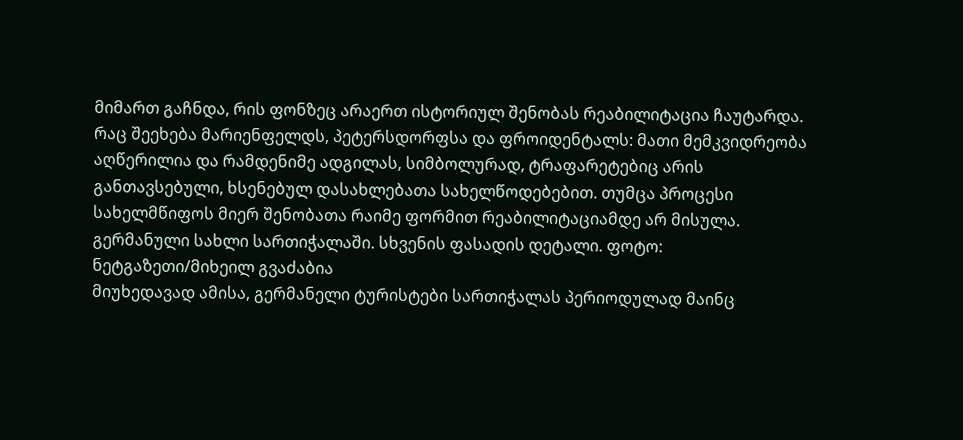მიმართ გაჩნდა, რის ფონზეც არაერთ ისტორიულ შენობას რეაბილიტაცია ჩაუტარდა.
რაც შეეხება მარიენფელდს, პეტერსდორფსა და ფროიდენტალს: მათი მემკვიდრეობა აღწერილია და რამდენიმე ადგილას, სიმბოლურად, ტრაფარეტებიც არის განთავსებული, ხსენებულ დასახლებათა სახელწოდებებით. თუმცა პროცესი სახელმწიფოს მიერ შენობათა რაიმე ფორმით რეაბილიტაციამდე არ მისულა.
გერმანული სახლი სართიჭალაში. სხვენის ფასადის დეტალი. ფოტო: ნეტგაზეთი/მიხეილ გვაძაბია
მიუხედავად ამისა, გერმანელი ტურისტები სართიჭალას პერიოდულად მაინც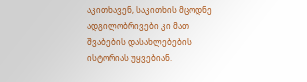აკითხავენ, საკითხის მცოდნე ადგილობრივები კი მათ შვაბების დასახლებების ისტორიას უყვებიან.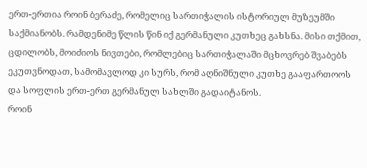ერთ-ერთია როინ ბერაძე, რომელიც სართიჭალის ისტორიულ მუზეუმში საქმიანობს. რამდენიმე წლის წინ იქ გერმანული კუთხეც გახსნა. მისი თქმით, ცდილობს, მოიძიოს ნივთები, რომლებიც სართიჭალაში მცხოვრებ შვაბებს ეკუთვნოდათ, სამომავლოდ კი სურს, რომ აღნიშნული კუთხე გააფართოოს და სოფლის ერთ-ერთ გერმანულ სახლში გადაიტანოს.
როინ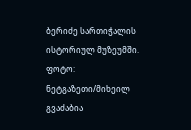ბერიძე სართიჭალის ისტორიულ მუზეუმში. ფოტო: ნეტგაზეთი/მიხეილ გვაძაბია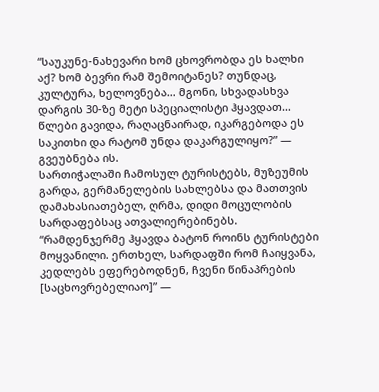“საუკუნე-ნახევარი ხომ ცხოვრობდა ეს ხალხი აქ? ხომ ბევრი რამ შემოიტანეს? თუნდაც, კულტურა, ხელოვნება… მგონი, სხვადასხვა დარგის 30-ზე მეტი სპეციალისტი ჰყავდათ… წლები გავიდა, რაღაცნაირად, იკარგებოდა ეს საკითხი და რატომ უნდა დაკარგულიყო?” — გვეუბნება ის.
სართიჭალაში ჩამოსულ ტურისტებს, მუზეუმის გარდა, გერმანელების სახლებსა და მათთვის დამახასიათებელ, ღრმა, დიდი მოცულობის სარდაფებსაც ათვალიერებინებს.
“რამდენჯერმე ჰყავდა ბატონ როინს ტურისტები მოყვანილი. ერთხელ, სარდაფში რომ ჩაიყვანა, კედლებს ეფერებოდნენ, ჩვენი წინაპრების [საცხოვრებელიაო]” —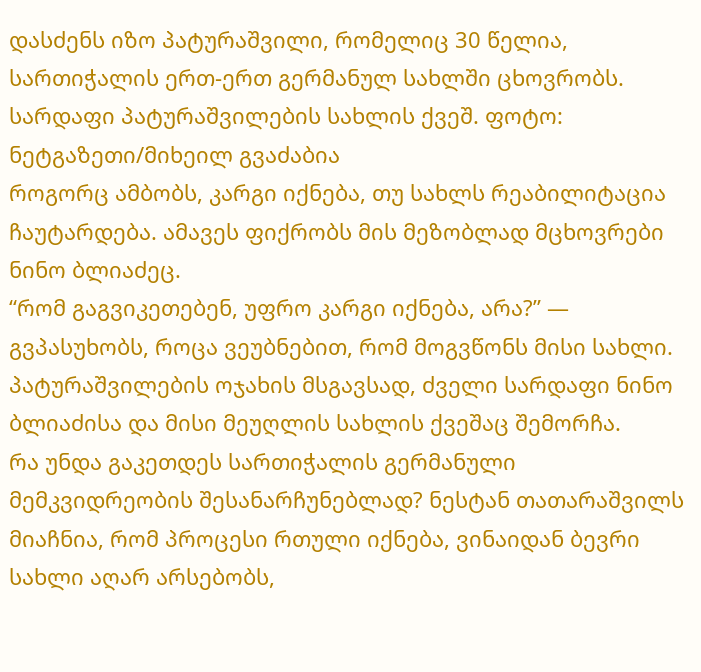დასძენს იზო პატურაშვილი, რომელიც 30 წელია, სართიჭალის ერთ-ერთ გერმანულ სახლში ცხოვრობს.
სარდაფი პატურაშვილების სახლის ქვეშ. ფოტო: ნეტგაზეთი/მიხეილ გვაძაბია
როგორც ამბობს, კარგი იქნება, თუ სახლს რეაბილიტაცია ჩაუტარდება. ამავეს ფიქრობს მის მეზობლად მცხოვრები ნინო ბლიაძეც.
“რომ გაგვიკეთებენ, უფრო კარგი იქნება, არა?” — გვპასუხობს, როცა ვეუბნებით, რომ მოგვწონს მისი სახლი. პატურაშვილების ოჯახის მსგავსად, ძველი სარდაფი ნინო ბლიაძისა და მისი მეუღლის სახლის ქვეშაც შემორჩა.
რა უნდა გაკეთდეს სართიჭალის გერმანული მემკვიდრეობის შესანარჩუნებლად? ნესტან თათარაშვილს მიაჩნია, რომ პროცესი რთული იქნება, ვინაიდან ბევრი სახლი აღარ არსებობს,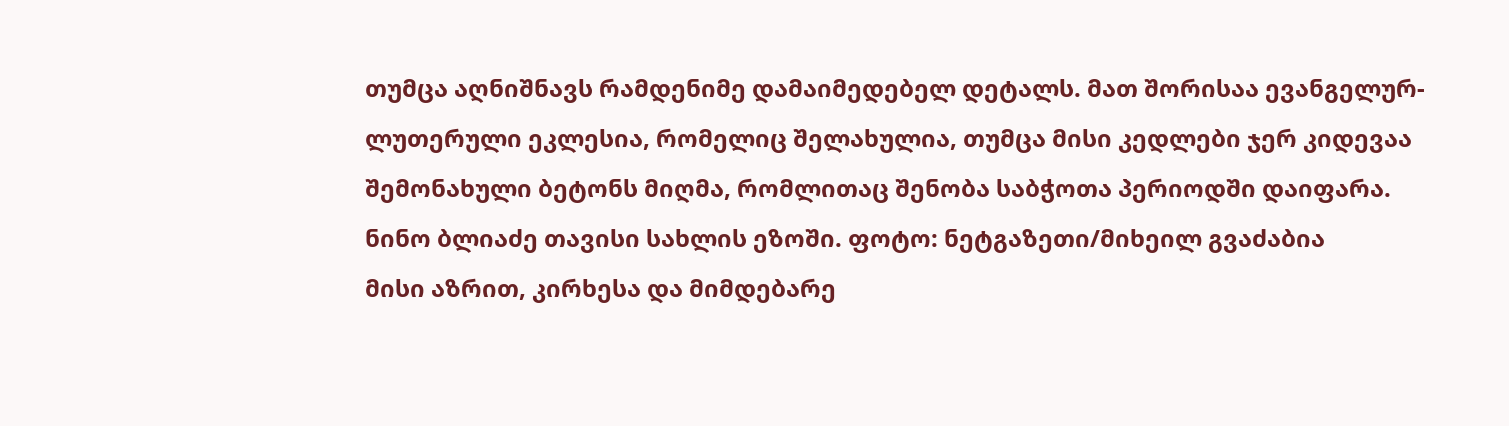თუმცა აღნიშნავს რამდენიმე დამაიმედებელ დეტალს. მათ შორისაა ევანგელურ-ლუთერული ეკლესია, რომელიც შელახულია, თუმცა მისი კედლები ჯერ კიდევაა შემონახული ბეტონს მიღმა, რომლითაც შენობა საბჭოთა პერიოდში დაიფარა.
ნინო ბლიაძე თავისი სახლის ეზოში. ფოტო: ნეტგაზეთი/მიხეილ გვაძაბია
მისი აზრით, კირხესა და მიმდებარე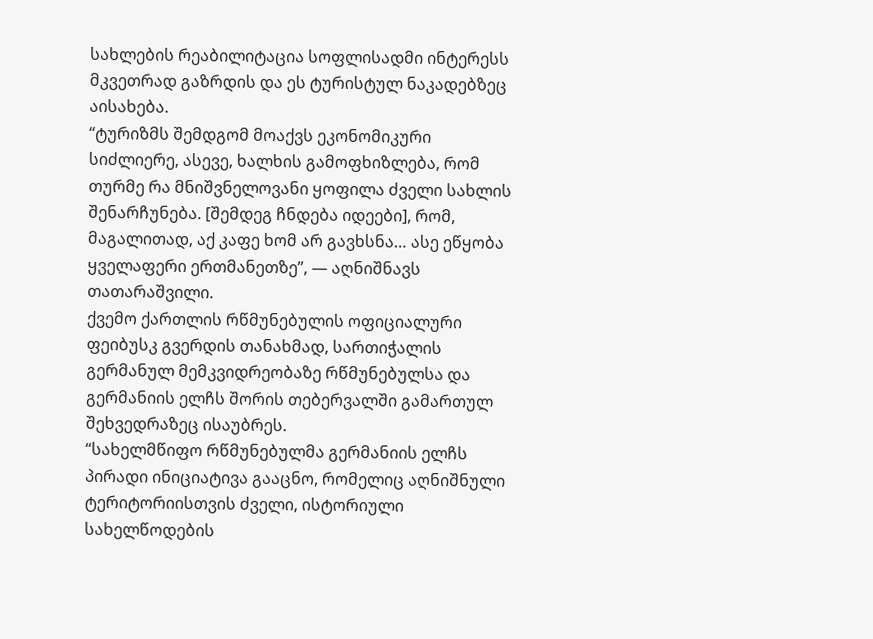სახლების რეაბილიტაცია სოფლისადმი ინტერესს მკვეთრად გაზრდის და ეს ტურისტულ ნაკადებზეც აისახება.
“ტურიზმს შემდგომ მოაქვს ეკონომიკური სიძლიერე, ასევე, ხალხის გამოფხიზლება, რომ თურმე რა მნიშვნელოვანი ყოფილა ძველი სახლის შენარჩუნება. [შემდეგ ჩნდება იდეები], რომ, მაგალითად, აქ კაფე ხომ არ გავხსნა… ასე ეწყობა ყველაფერი ერთმანეთზე”, — აღნიშნავს თათარაშვილი.
ქვემო ქართლის რწმუნებულის ოფიციალური ფეიბუსკ გვერდის თანახმად, სართიჭალის გერმანულ მემკვიდრეობაზე რწმუნებულსა და გერმანიის ელჩს შორის თებერვალში გამართულ შეხვედრაზეც ისაუბრეს.
“სახელმწიფო რწმუნებულმა გერმანიის ელჩს პირადი ინიციატივა გააცნო, რომელიც აღნიშნული ტერიტორიისთვის ძველი, ისტორიული სახელწოდების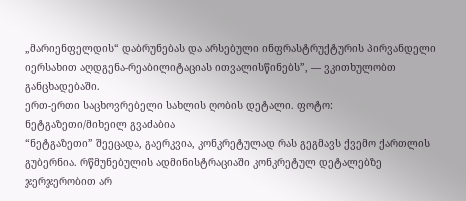„მარიენფელდის“ დაბრუნებას და არსებული ინფრასტრუქტურის პირვანდელი იერსახით აღდგენა-რეაბილიტაციას ითვალისწინებს”, — ვკითხულობთ განცხადებაში.
ერთ-ერთი საცხოვრებელი სახლის ღობის დეტალი. ფოტო: ნეტგაზეთი/მიხეილ გვაძაბია
“ნეტგაზეთი” შეეცადა, გაერკვია, კონკრეტულად რას გეგმავს ქვემო ქართლის გუბერნია. რწმუნებულის ადმინისტრაციაში კონკრეტულ დეტალებზე ჯერჯერობით არ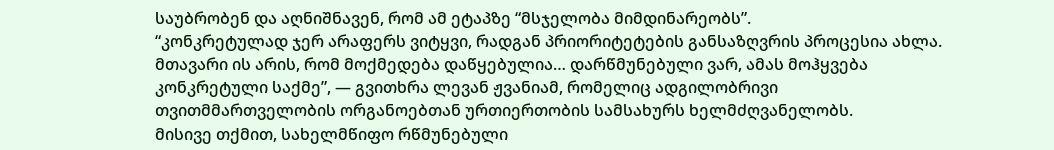საუბრობენ და აღნიშნავენ, რომ ამ ეტაპზე “მსჯელობა მიმდინარეობს”.
“კონკრეტულად ჯერ არაფერს ვიტყვი, რადგან პრიორიტეტების განსაზღვრის პროცესია ახლა. მთავარი ის არის, რომ მოქმედება დაწყებულია… დარწმუნებული ვარ, ამას მოჰყვება კონკრეტული საქმე”, — გვითხრა ლევან ჟვანიამ, რომელიც ადგილობრივი თვითმმართველობის ორგანოებთან ურთიერთობის სამსახურს ხელმძღვანელობს.
მისივე თქმით, სახელმწიფო რწმუნებული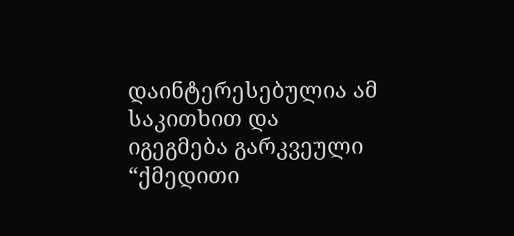დაინტერესებულია ამ საკითხით და იგეგმება გარკვეული “ქმედითი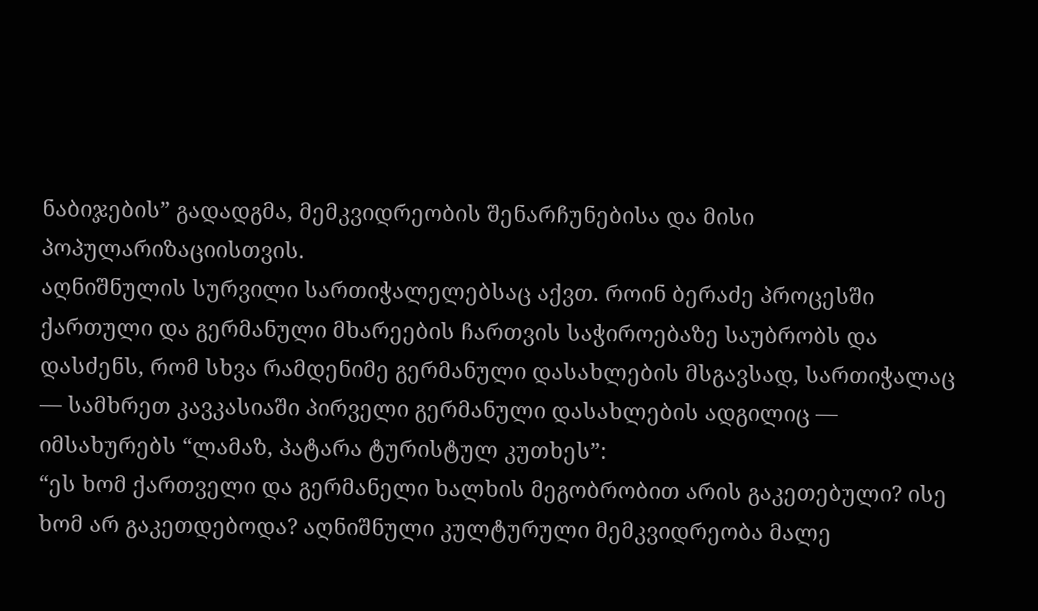ნაბიჯების” გადადგმა, მემკვიდრეობის შენარჩუნებისა და მისი პოპულარიზაციისთვის.
აღნიშნულის სურვილი სართიჭალელებსაც აქვთ. როინ ბერაძე პროცესში ქართული და გერმანული მხარეების ჩართვის საჭიროებაზე საუბრობს და დასძენს, რომ სხვა რამდენიმე გერმანული დასახლების მსგავსად, სართიჭალაც — სამხრეთ კავკასიაში პირველი გერმანული დასახლების ადგილიც — იმსახურებს “ლამაზ, პატარა ტურისტულ კუთხეს”:
“ეს ხომ ქართველი და გერმანელი ხალხის მეგობრობით არის გაკეთებული? ისე ხომ არ გაკეთდებოდა? აღნიშნული კულტურული მემკვიდრეობა მალე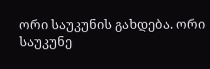ორი საუკუნის გახდება. ორი საუკუნე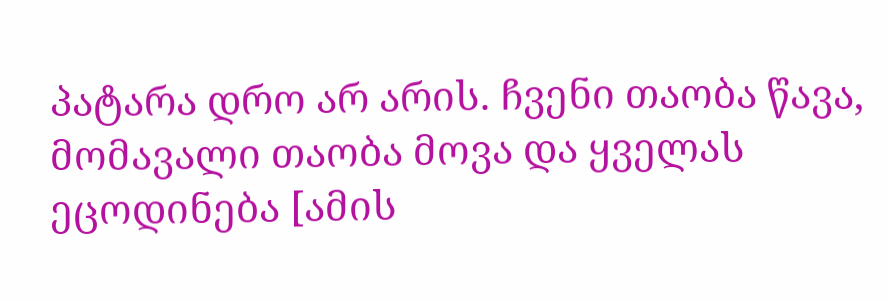პატარა დრო არ არის. ჩვენი თაობა წავა, მომავალი თაობა მოვა და ყველას ეცოდინება [ამის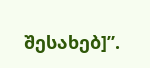შესახებ]”.